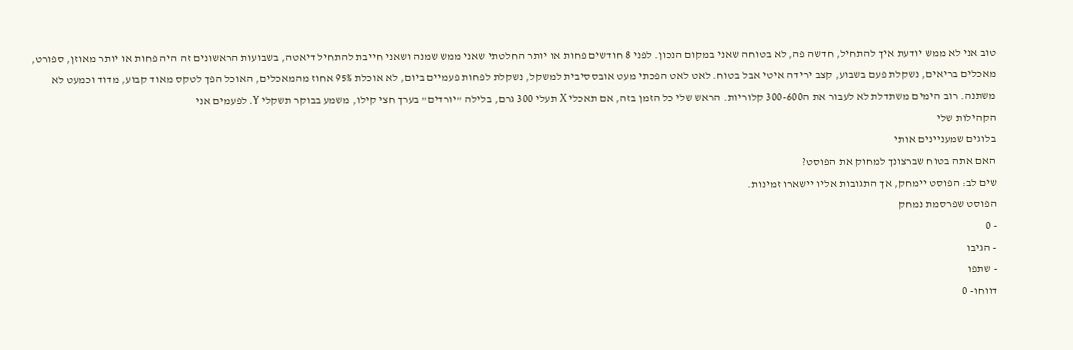טוב אני לא ממש יודעת איך להתחיל, חדשה פה, לא בטוחה שאני במקום הנכון. לפני 8 חודשים פחות או יותר החלטתי שאני ממש שמנה ושאני חייבת להתחיל דיאטה, בשבועות הראשונים זה היה פחות או יותר מאוזן, ספורט, מאכלים בריאים, נשקלת פעם בשבוע, קצב ירידה איטי אבל בטוח. לאט לאט הפכתי מעט אובססיבית למשקל, נשקלת לפחות פעמיים ביום, לא אוכלת 95% אחוז מהמאכלים, האוכל הפך לטקס מאוד קבוע, מדוד וכמעט לא משתנה. רוב הימים משתדלת לא לעבור את ה300-600 קלוריות. הראש שלי כל הזמן בזה, אם תאכלי X תעלי 300 גרם, בלילה "יורדים" בערך חצי קילו, משמע בבוקר תשקלי Y. לפעמים אני
הקהילות שלי
בלוגים שמעניינים אותי
האם אתה בטוח שברצונך למחוק את הפוסט?
שים לב: הפוסט יימחק, אך התגובות אליו יישארו זמינות.
הפוסט שפרסמת נמחק
- 0
- הגיבו
- שתפו
דווחו- 0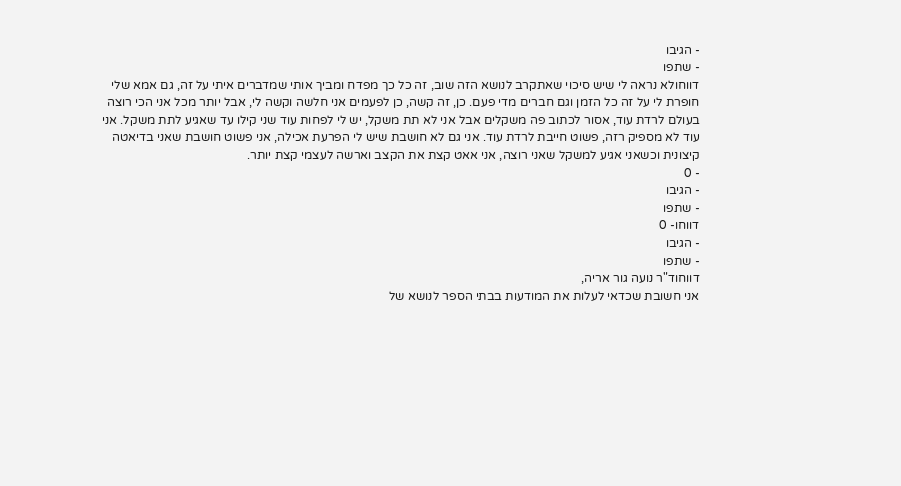- הגיבו
- שתפו
דווחולא נראה לי שיש סיכוי שאתקרב לנושא הזה שוב, זה כל כך מפדח ומביך אותי שמדברים איתי על זה, גם אמא שלי חופרת לי על זה כל הזמן וגם חברים מדי פעם. כן, זה קשה, כן לפעמים אני חלשה וקשה לי, אבל יותר מכל אני הכי רוצה בעולם לרדת עוד, אסור לכתוב פה משקלים אבל אני לא תת משקל, יש לי לפחות עוד שני קילו עד שאגיע לתת משקל. אני עוד לא מספיק רזה, פשוט חייבת לרדת עוד. אני גם לא חושבת שיש לי הפרעת אכילה, אני פשוט חושבת שאני בדיאטה קיצונית וכשאני אגיע למשקל שאני רוצה, אני אאט קצת את הקצב וארשה לעצמי קצת יותר.
- 0
- הגיבו
- שתפו
דווחו- 0
- הגיבו
- שתפו
דווחוד"ר נועה גור אריה,
אני חשובת שכדאי לעלות את המודעות בבתי הספר לנושא של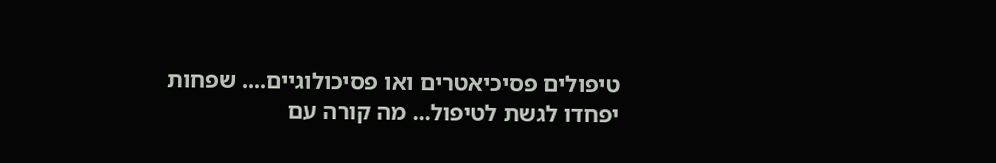טיפולים פסיכיאטרים ואו פסיכולוגיים.... שפחות יפחדו לגשת לטיפול... מה קורה עם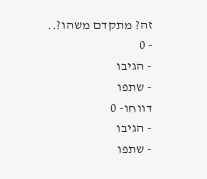זה? מתקדם משהו?..
- 0
- הגיבו
- שתפו
דווחו- 0
- הגיבו
- שתפו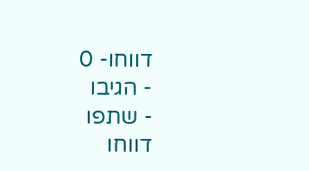דווחו- 0
- הגיבו
- שתפו
דווחו